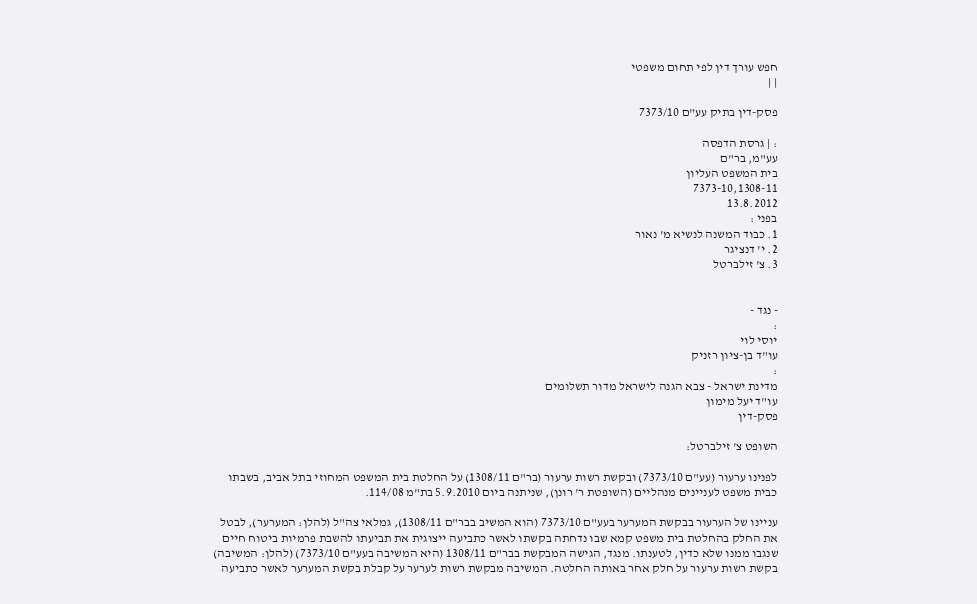חפש עורך דין לפי תחום משפטי
| |

פסק-דין בתיק עע"ם 7373/10

: | גרסת הדפסה
עע"מ, בר"ם
בית המשפט העליון
7373-10,1308-11
13.8.2012
בפני :
1. כבוד המשנה לנשיא מ' נאור
2. י' דנציגר
3. צ' זילברטל


- נגד -
:
יוסי לוי
עו"ד בן-ציון רזניק
:
מדינת ישראל - צבא הגנה לישראל מדור תשלומים
עו"ד יעל מימון
פסק-דין

השופט צ' זילברטל:

לפנינו ערעור (עע"ם 7373/10) ובקשת רשות ערעור (בר"ם 1308/11) על החלטת בית המשפט המחוזי בתל אביב, בשבתו כבית משפט לעניינים מנהליים (השופטת ר' רונן), שניתנה ביום 5.9.2010 בת"מ 114/08.

עניינו של הערעור בבקשת המערער בעע"ם 7373/10 (הוא המשיב בבר"ם 1308/11), גמלאי צה"ל (להלן: המערער), לבטל את החלק בהחלטת בית משפט קמא שבו נדחתה בקשתו לאשר כתביעה ייצוגית את תביעתו להשבת פרמיות ביטוח חיים שנגבו ממנו שלא כדין, לטענתו. מנגד, הגישה המבקשת בבר"ם 1308/11 (היא המשיבה בעע"ם 7373/10) (להלן: המשיבה) בקשת רשות ערעור על חלק אחר באותה החלטה. המשיבה מבקשת רשות לערער על קבלת בקשת המערער לאשר כתביעה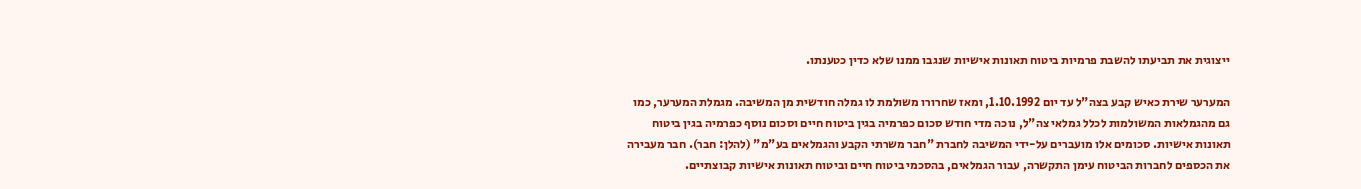ייצוגית את תביעתו להשבת פרמיות ביטוח תאונות אישיות שנגבו ממנו שלא כדין כטענתו.

המערער שירת כאיש קבע בצה"ל עד יום 1.10.1992, ומאז שחרורו משולמת לו גמלה חודשית מן המשיבה. מגמלת המערער, כמו גם מהגמלאות המשולמות לכלל גמלאי צה"ל, נוכה מדי חודש סכום כפרמיה בגין ביטוח חיים וסכום נוסף כפרמיה בגין ביטוח תאונות אישיות. סכומים אלו מועברים על-ידי המשיבה לחברת "חבר משרתי הקבע והגמלאים בע"מ" (להלן: חבר). חבר מעבירה את הכספים לחברות הביטוח עימן התקשרה, עבור הגמלאים, בהסכמי ביטוח חיים וביטוח תאונות אישיות קבוצתיים.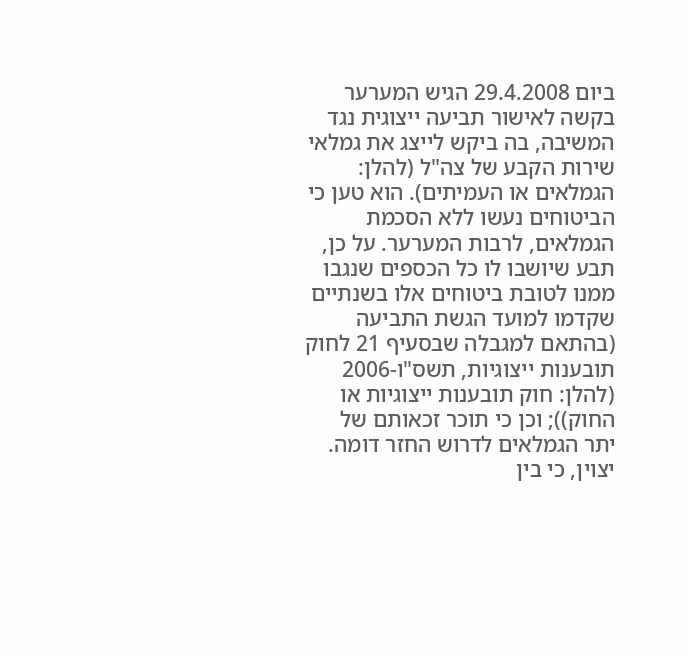ביום 29.4.2008 הגיש המערער בקשה לאישור תביעה ייצוגית נגד המשיבה, בה ביקש לייצג את גמלאי שירות הקבע של צה"ל (להלן: הגמלאים או העמיתים). הוא טען כי הביטוחים נעשו ללא הסכמת הגמלאים, לרבות המערער. על כן, תבע שיושבו לו כל הכספים שנגבו ממנו לטובת ביטוחים אלו בשנתיים שקדמו למועד הגשת התביעה (בהתאם למגבלה שבסעיף 21 לחוק תובענות ייצוגיות, תשס"ו-2006 (להלן: חוק תובענות ייצוגיות או החוק)); וכן כי תוכר זכאותם של יתר הגמלאים לדרוש החזר דומה. יצוין, כי בין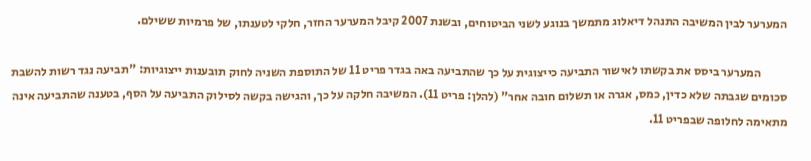המערער לבין המשיבה התנהל דיאלוג מתמשך בנוגע לשני הביטוחים, ובשנת 2007 קיבל המערער החזר, חלקי לטענתו, של פרמיות ששילם.

           המערער ביסס את בקשתו לאישור התביעה כייצוגית על כך שהתביעה באה בגדר פריט 11 של התוספת השניה לחוק תובענות ייצוגיות: "תביעה נגד רשות להשבת סכומים שגבתה שלא כדין, כמס, אגרה או תשלום חובה אחר" (להלן: פריט 11). המשיבה חלקה על כך, והגישה בקשה לסילוק התביעה על הסף, בטענה שהתביעה אינה מתאימה לחלופה שבפריט 11.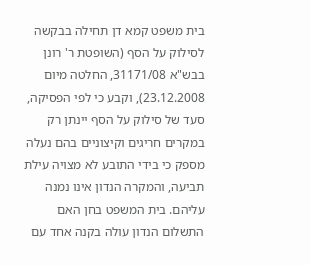בית משפט קמא דן תחילה בבקשה לסילוק על הסף (השופטת ר' רונן בבש"א 31171/08, החלטה מיום 23.12.2008), וקבע כי לפי הפסיקה, סעד של סילוק על הסף יינתן רק במקרים חריגים וקיצוניים בהם נעלה מספק כי בידי התובע לא מצויה עילת תביעה, והמקרה הנדון אינו נמנה עליהם. בית המשפט בחן האם התשלום הנדון עולה בקנה אחד עם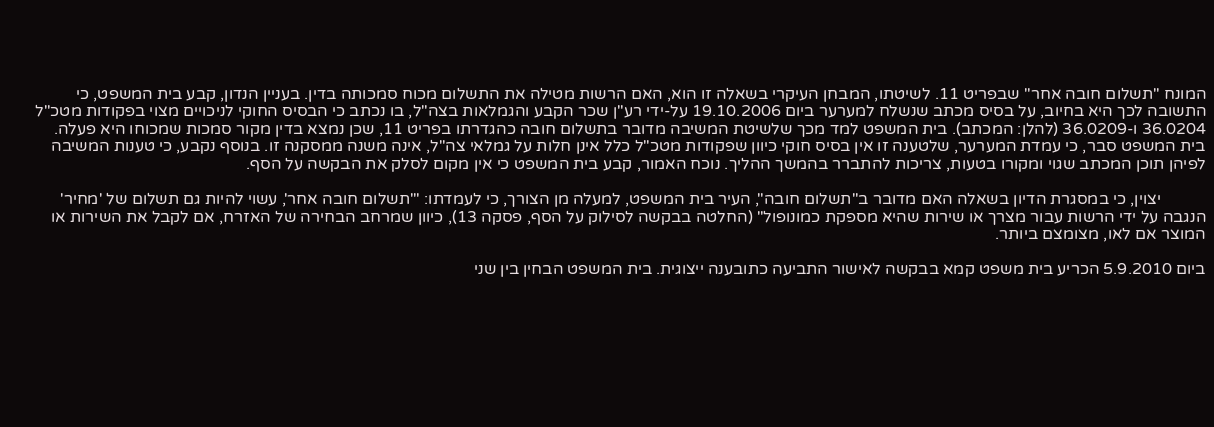המונח "תשלום חובה אחר" שבפריט 11. לשיטתו, המבחן העיקרי בשאלה זו הוא, האם הרשות מטילה את התשלום מכוח סמכותה בדין. בעניין הנדון, קבע בית המשפט, כי התשובה לכך היא בחיוב, על בסיס מכתב שנשלח למערער ביום 19.10.2006 על-ידי רע"ן שכר הקבע והגמלאות בצה"ל, בו נכתב כי הבסיס החוקי לניכויים מצוי בפקודות מטכ"ל 36.0204 ו-36.0209 (להלן: המכתב). בית המשפט למד מכך שלשיטת המשיבה מדובר בתשלום חובה כהגדרתו בפריט 11, שכן נמצא בדין מקור סמכות שמכוחו היא פעלה. בית המשפט סבר, כי עמדת המערער, שלטענה זו אין בסיס חוקי כיוון שפקודות מטכ"ל כלל אינן חלות על גמלאי צה"ל, אינה משנה ממסקנה זו. בנוסף נקבע, כי טענות המשיבה לפיהן תוכן המכתב שגוי ומקורו בטעות, צריכות להתברר בהמשך ההליך. נוכח האמור, קבע בית המשפט כי אין מקום לסלק את הבקשה על הסף.

           יצוין, כי במסגרת הדיון בשאלה האם מדובר ב"תשלום חובה", העיר בית המשפט, למעלה מן הצורך, כי לעמדתו: "'תשלום חובה אחר', עשוי להיות גם תשלום של 'מחיר' הנגבה על ידי הרשות עבור מצרך או שירות שהיא מספקת כמונופול" (החלטה בבקשה לסילוק על הסף, פסקה 13), כיוון שמרחב הבחירה של האזרח, אם לקבל את השירות או המוצר אם לאו, מצומצם ביותר.

ביום 5.9.2010 הכריע בית משפט קמא בבקשה לאישור התביעה כתובענה ייצוגית. בית המשפט הבחין בין שני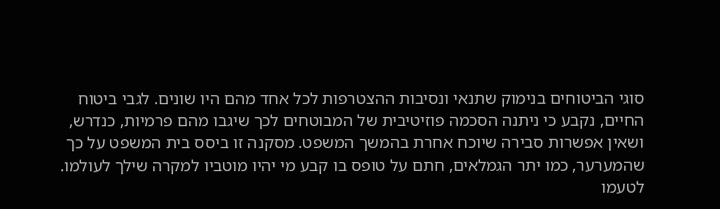סוגי הביטוחים בנימוק שתנאי ונסיבות ההצטרפות לכל אחד מהם היו שונים. לגבי ביטוח החיים, נקבע כי ניתנה הסכמה פוזיטיבית של המבוטחים לכך שיגבו מהם פרמיות, כנדרש, ושאין אפשרות סבירה שיוכח אחרת בהמשך המשפט. מסקנה זו ביסס בית המשפט על כך שהמערער, כמו יתר הגמלאים, חתם על טופס בו קבע מי יהיו מוטביו למקרה שילך לעולמו. לטעמו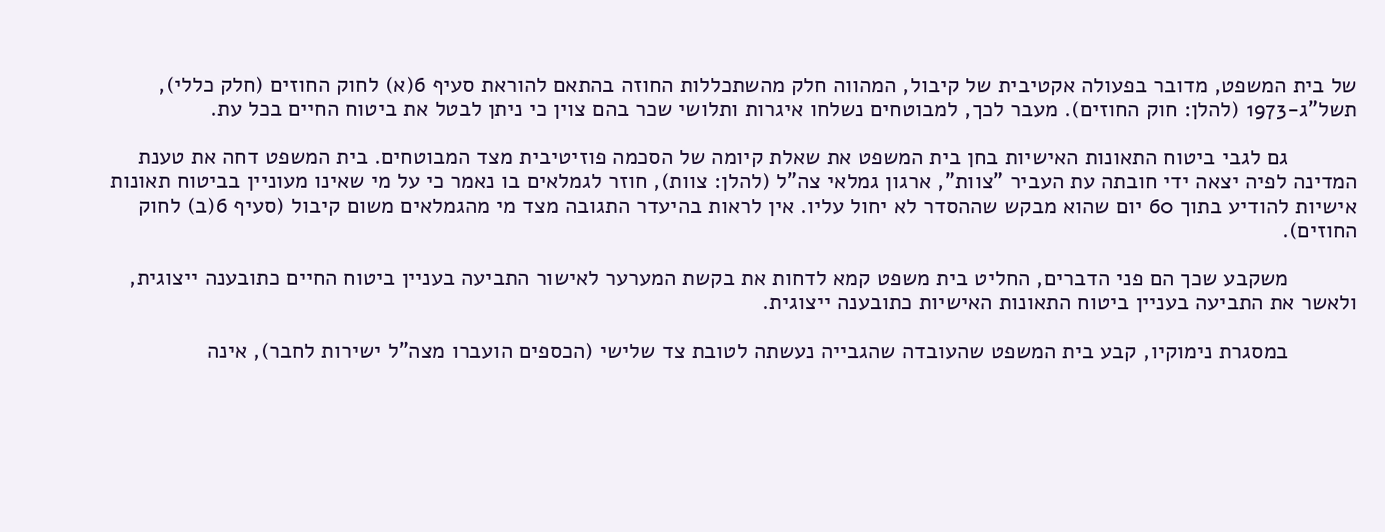של בית המשפט, מדובר בפעולה אקטיבית של קיבול, המהווה חלק מהשתכללות החוזה בהתאם להוראת סעיף 6(א) לחוק החוזים (חלק כללי), תשל"ג-1973 (להלן: חוק החוזים). מעבר לכך, למבוטחים נשלחו איגרות ותלושי שכר בהם צוין כי ניתן לבטל את ביטוח החיים בכל עת.

           גם לגבי ביטוח התאונות האישיות בחן בית המשפט את שאלת קיומה של הסכמה פוזיטיבית מצד המבוטחים. בית המשפט דחה את טענת המדינה לפיה יצאה ידי חובתה עת העביר "צוות", ארגון גמלאי צה"ל (להלן: צוות), חוזר לגמלאים בו נאמר כי על מי שאינו מעוניין בביטוח תאונות אישיות להודיע בתוך 60 יום שהוא מבקש שההסדר לא יחול עליו. אין לראות בהיעדר התגובה מצד מי מהגמלאים משום קיבול (סעיף 6(ב) לחוק החוזים).

           משקבע שכך הם פני הדברים, החליט בית משפט קמא לדחות את בקשת המערער לאישור התביעה בעניין ביטוח החיים כתובענה ייצוגית, ולאשר את התביעה בעניין ביטוח התאונות האישיות כתובענה ייצוגית.

           במסגרת נימוקיו, קבע בית המשפט שהעובדה שהגבייה נעשתה לטובת צד שלישי (הכספים הועברו מצה"ל ישירות לחבר), אינה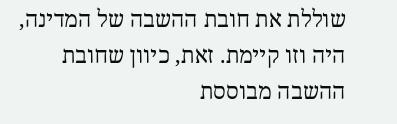שוללת את חובת ההשבה של המדינה, היה וזו קיימת. זאת, כיוון שחובת ההשבה מבוססת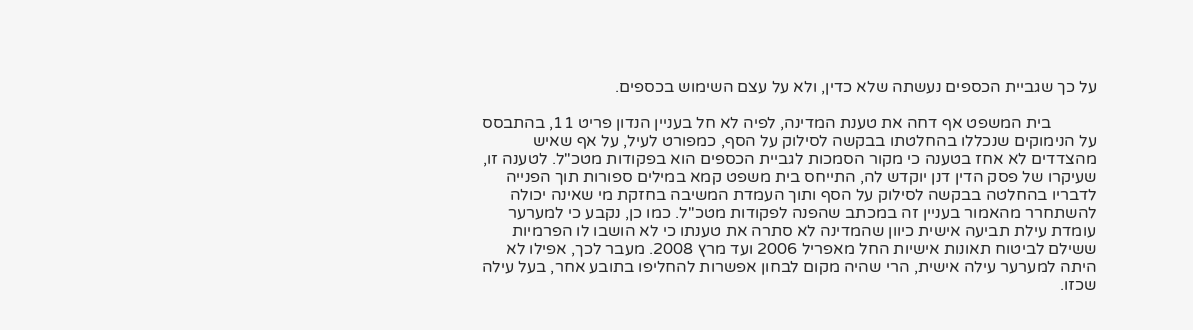על כך שגביית הכספים נעשתה שלא כדין, ולא על עצם השימוש בכספים.

           בית המשפט אף דחה את טענת המדינה, לפיה לא חל בעניין הנדון פריט 11, בהתבסס על הנימוקים שנכללו בהחלטתו בבקשה לסילוק על הסף, כמפורט לעיל, על אף שאיש מהצדדים לא אחז בטענה כי מקור הסמכות לגביית הכספים הוא בפקודות מטכ"ל. לטענה זו, שעיקרו של פסק הדין דנן יוקדש לה, התייחס בית משפט קמא במילים ספורות תוך הפנייה לדבריו בהחלטה בבקשה לסילוק על הסף ותוך העמדת המשיבה בחזקת מי שאינה יכולה להשתחרר מהאמור בעניין זה במכתב שהפנה לפקודות מטכ"ל. כמו כן, נקבע כי למערער עומדת עילת תביעה אישית כיוון שהמדינה לא סתרה את טענתו כי לא הושבו לו הפרמיות ששילם לביטוח תאונות אישיות החל מאפריל 2006 ועד מרץ 2008. מעבר לכך, אפילו לא היתה למערער עילה אישית, הרי שהיה מקום לבחון אפשרות להחליפו בתובע אחר, בעל עילה שכזו.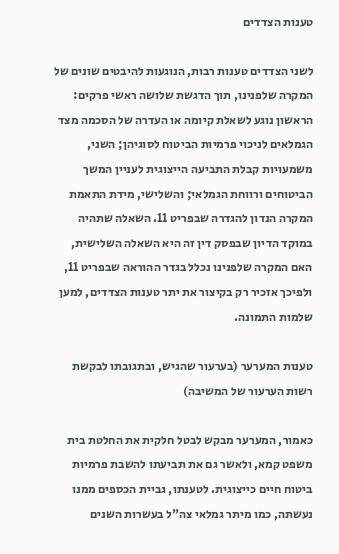טענות הצדדים

לשני הצדדים טענות רבות, הנוגעות להיבטים שונים של המקרה שלפנינו, תוך הדגשת שלושה ראשי פרקים: הראשון נוגע לשאלת קיומה או העדרה של הסכמה מצד הגמלאים לניכוי פרמיות הביטוח לסוגיהן; השני, משמעויות קבלת התביעה הייצוגית לעניין המשך הביטוחים ורווחת הגמלאי; והשלישי, מידת התאמת המקרה הנדון להגדרה שבפריט 11. השאלה שתהיה במוקד הדיון שבפסק דין זה היא השאלה השלישית, האם המקרה שלפנינו נכלל בגדר ההוראה שבפריט 11, ולפיכך אזכיר רק בקיצור את יתר טענות הצדדים, למען שלמות התמונה.

טענות המערער (בערעור שהגיש, ובתגובתו לבקשת רשות הערעור של המשיבה)

כאמור, המערער מבקש לבטל חלקית את החלטת בית משפט קמא, ולאשר גם את תביעתו להשבת פרמיות ביטוח חיים כייצוגית. לטענתו, גביית הכספים ממנו נעשתה, כמו מיתר גמלאי צה"ל בעשרות השנים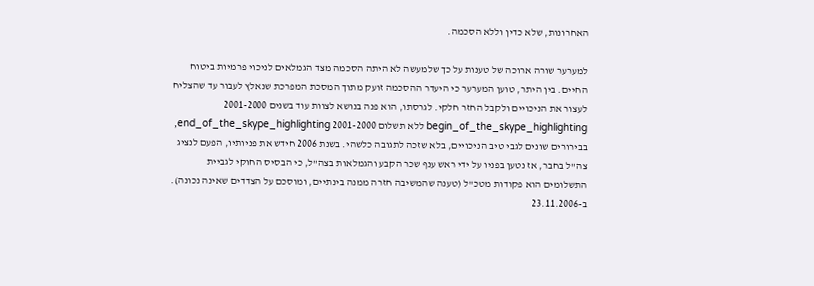האחרונות, שלא כדין וללא הסכמה.

למערער שורה ארוכה של טענות על כך שלמעשה לא היתה הסכמה מצד הגמלאים לניכוי פרמיות ביטוח החיים. בין היתר, טוען המערער כי היעדר ההסכמה זועק מתוך המסכת המפרכת שנאלץ לעבור עד שהצליח לעצור את הניכויים ולקבל החזר חלקי. לגרסתו, הוא פנה בנושא לצוות עוד בשנים 2001-2000 begin_of_the_skype_highlighting ללא תשלום 2001-2000 end_of_the_skype_highlighting, בבירורים שונים לגבי טיב הניכויים, בלא שזכה לתגובה כלשהי. בשנת 2006 חידש את פניותיו, הפעם לנציג צה"ל בחבר, אז נטען בפניו על ידי ראש ענף שכר הקבע והגמלאות בצה"ל, כי הבסיס החוקי לגביית התשלומים הוא פקודות מטכ"ל (טענה שהמשיבה חזרה ממנה בינתיים, ומוסכם על הצדדים שאינה נכונה). ב-23.11.2006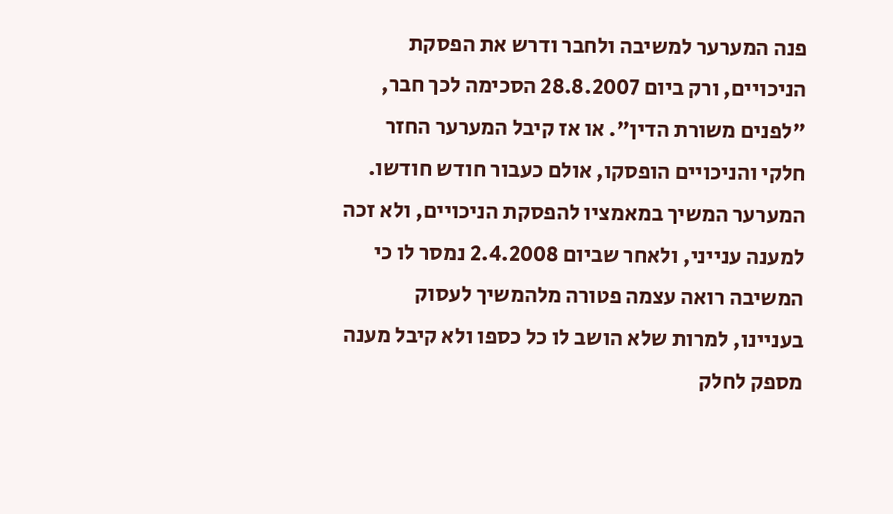פנה המערער למשיבה ולחבר ודרש את הפסקת הניכויים, ורק ביום 28.8.2007 הסכימה לכך חבר, "לפנים משורת הדין". או אז קיבל המערער החזר חלקי והניכויים הופסקו, אולם כעבור חודש חודשו. המערער המשיך במאמציו להפסקת הניכויים, ולא זכה למענה ענייני, ולאחר שביום 2.4.2008 נמסר לו כי המשיבה רואה עצמה פטורה מלהמשיך לעסוק בעניינו, למרות שלא הושב לו כל כספו ולא קיבל מענה מספק לחלק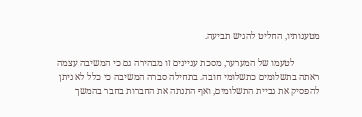מטענותיו, החליט להגיש תביעה.

           לטעמו של המערער, מסכת עניינים זו מבהירה גם כי המשיבה עצמה ראתה בתשלומים כתשלומי חובה. בתחילה סברה המשיבה כי כלל לא ניתן להפסיק את גביית התשלומים, ואף התנתה את החברות בחבר בהמשך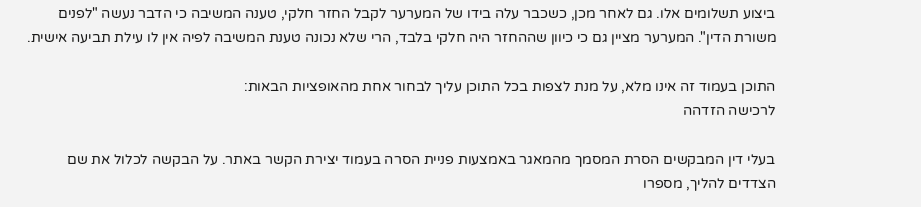ביצוע תשלומים אלו. גם לאחר מכן, כשכבר עלה בידו של המערער לקבל החזר חלקי, טענה המשיבה כי הדבר נעשה "לפנים משורת הדין". המערער מציין גם כי כיוון שההחזר היה חלקי בלבד, הרי שלא נכונה טענת המשיבה לפיה אין לו עילת תביעה אישית.

התוכן בעמוד זה אינו מלא, על מנת לצפות בכל התוכן עליך לבחור אחת מהאופציות הבאות:
לרכישה הזדהה

בעלי דין המבקשים הסרת המסמך מהמאגר באמצעות פניית הסרה בעמוד יצירת הקשר באתר. על הבקשה לכלול את שם הצדדים להליך, מספרו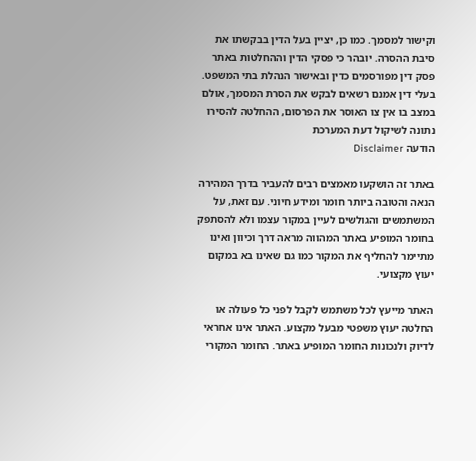וקישור למסמך. כמו כן, יציין בעל הדין בבקשתו את סיבת ההסרה. יובהר כי פסקי הדין וההחלטות באתר פסק דין מפורסמים כדין ובאישור הנהלת בתי המשפט. בעלי דין אמנם רשאים לבקש את הסרת המסמך, אולם במצב בו אין צו האוסר את הפרסום, ההחלטה להסירו נתונה לשיקול דעת המערכת
הודעה Disclaimer

באתר זה הושקעו מאמצים רבים להעביר בדרך המהירה הנאה והטובה ביותר חומר ומידע חיוני. עם זאת, על המשתמשים והגולשים לעיין במקור עצמו ולא להסתפק בחומר המופיע באתר המהווה מראה דרך וכיוון ואינו מתיימר להחליף את המקור כמו גם שאינו בא במקום יעוץ מקצועי.

האתר מייעץ לכל משתמש לקבל לפני כל פעולה או החלטה יעוץ משפטי מבעל מקצוע. האתר אינו אחראי לדיוק ולנכונות החומר המופיע באתר. החומר המקורי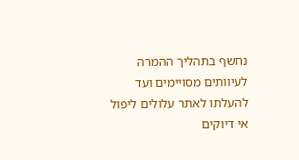נחשף בתהליך ההמרה לעיוותים מסויימים ועד להעלתו לאתר עלולים ליפול אי דיוקים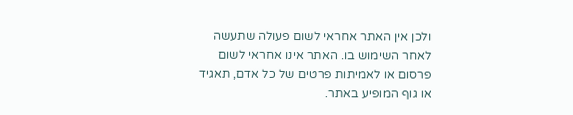ולכן אין האתר אחראי לשום פעולה שתעשה לאחר השימוש בו. האתר אינו אחראי לשום פרסום או לאמיתות פרטים של כל אדם, תאגיד או גוף המופיע באתר.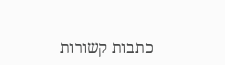כתבות קשורות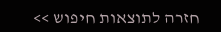חזרה לתוצאות חיפוש >>